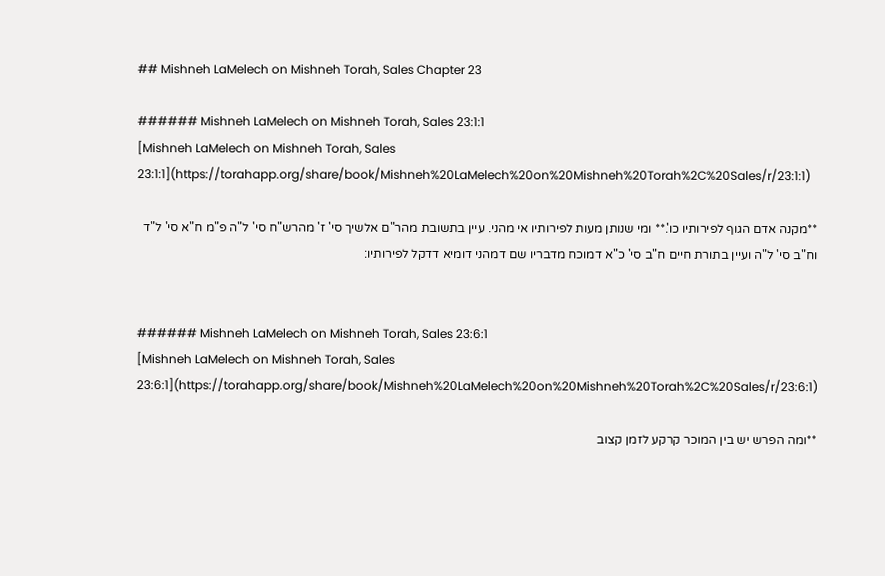## Mishneh LaMelech on Mishneh Torah, Sales Chapter 23

###### Mishneh LaMelech on Mishneh Torah, Sales 23:1:1
[Mishneh LaMelech on Mishneh Torah, Sales 23:1:1](https://torahapp.org/share/book/Mishneh%20LaMelech%20on%20Mishneh%20Torah%2C%20Sales/r/23:1:1)

**מקנה אדם הגוף לפירותיו כו'.** ומי שנותן מעות לפירותיו אי מהני. עיין בתשובת מהר"ם אלשיך סי' ז' מהרש"ח סי' ל"ה פ"מ ח"א סי' ל"ד וח"ב סי' ל"ה ועיין בתורת חיים ח"ב סי' כ"א דמוכח מדבריו שם דמהני דומיא דדקל לפירותיו:


###### Mishneh LaMelech on Mishneh Torah, Sales 23:6:1
[Mishneh LaMelech on Mishneh Torah, Sales 23:6:1](https://torahapp.org/share/book/Mishneh%20LaMelech%20on%20Mishneh%20Torah%2C%20Sales/r/23:6:1)

**ומה הפרש יש בין המוכר קרקע לזמן קצוב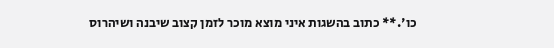כו'.** כתוב בהשגות איני מוצא מוכר לזמן קצוב שיבנה ושיהרוס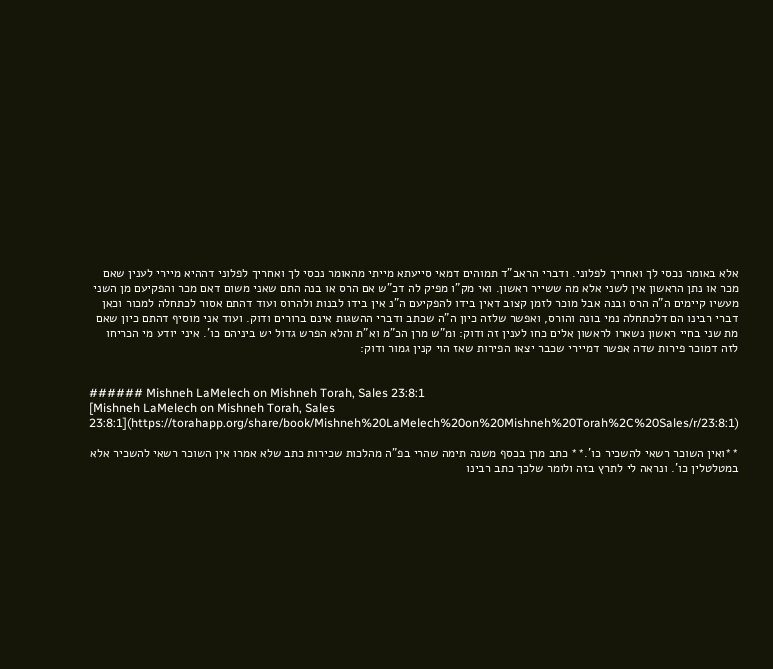אלא באומר נכסי לך ואחריך לפלוני. ודברי הראב"ד תמוהים דמאי סייעתא מייתי מהאומר נכסי לך ואחריך לפלוני דההיא מיירי לענין שאם מכר או נתן הראשון אין לשני אלא מה ששייר ראשון. ואי מק"ו מפיק לה דכ"ש אם הרס או בנה התם שאני משום דאם מכר והפקיעם מן השני מעשיו קיימים ה"ה הרס ובנה אבל מוכר לזמן קצוב דאין בידו להפקיעם ה"נ אין בידו לבנות ולהרוס ועוד דהתם אסור לכתחלה למכור וכאן דברי רבינו הם דלכתחלה נמי בונה והורס, ואפשר שלזה כיון ה"ה שכתב ודברי ההשגות אינם ברורים ודוק. ועוד אני מוסיף דהתם כיון שאם מת שני בחיי ראשון נשארו לראשון אלים כחו לענין זה ודוק: ומ"ש מרן הכ"מ וא"ת והלא הפרש גדול יש ביניהם כו'. איני יודע מי הכריחו לזה דמוכר פירות שדה אפשר דמיירי שכבר יצאו הפירות שאז הוי קנין גמור ודוק:


###### Mishneh LaMelech on Mishneh Torah, Sales 23:8:1
[Mishneh LaMelech on Mishneh Torah, Sales 23:8:1](https://torahapp.org/share/book/Mishneh%20LaMelech%20on%20Mishneh%20Torah%2C%20Sales/r/23:8:1)

**ואין השוכר רשאי להשכיר כו'.** כתב מרן בכסף משנה תימה שהרי בפ"ה מהלכות שכירות כתב שלא אמרו אין השוכר רשאי להשכיר אלא במטלטלין כו'. ונראה לי לתרץ בזה ולומר שלכך כתב רבינו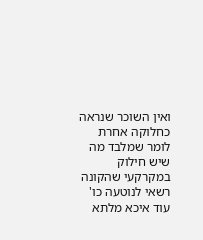ואין השוכר שנראה כחלוקה אחרת לומר שמלבד מה שיש חילוק במקרקעי שהקונה רשאי לנוטעה כו' עוד איכא מלתא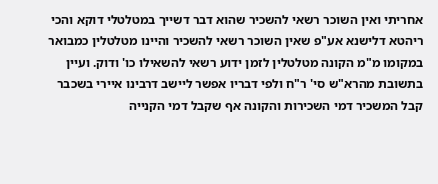אחריתי ואין השוכר רשאי להשכיר שהוא דבר דשייך במטלטלי דוקא והכי ריהטא דלישנא אע"פ שאין השוכר רשאי להשכיר והיינו מטלטלין כמבואר במקומו מ"מ הקונה מטלטלין לזמן ידוע רשאי להשאילו כו' ודוק. ועיין בתשובת מהרא"ש סי' ר"ח ולפי דבריו אפשר ליישב דרבינו איירי בשכבר קבל המשכיר דמי השכירות והקונה אף שקבל דמי הקנייה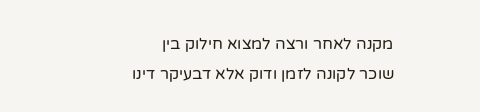מקנה לאחר ורצה למצוא חילוק בין שוכר לקונה לזמן ודוק אלא דבעיקר דינו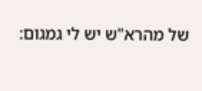של מהרא"ש יש לי גמגום: